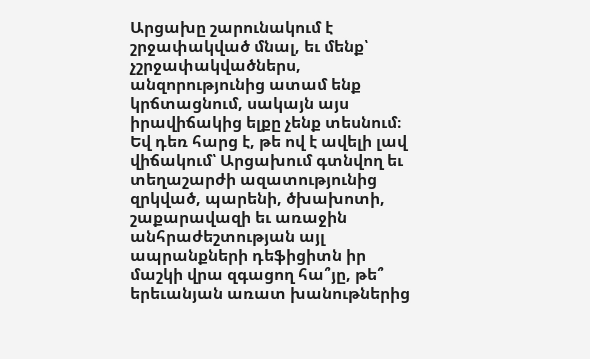Արցախը շարունակում է շրջափակված մնալ, եւ մենք՝ չշրջափակվածներս, անզորությունից ատամ ենք կրճտացնում, սակայն այս իրավիճակից ելքը չենք տեսնում։ Եվ դեռ հարց է, թե ով է ավելի լավ վիճակում՝ Արցախում գտնվող եւ տեղաշարժի ազատությունից զրկված, պարենի, ծխախոտի, շաքարավազի եւ առաջին անհրաժեշտության այլ ապրանքների դեֆիցիտն իր մաշկի վրա զգացող հա՞յը, թե՞ երեւանյան առատ խանութներից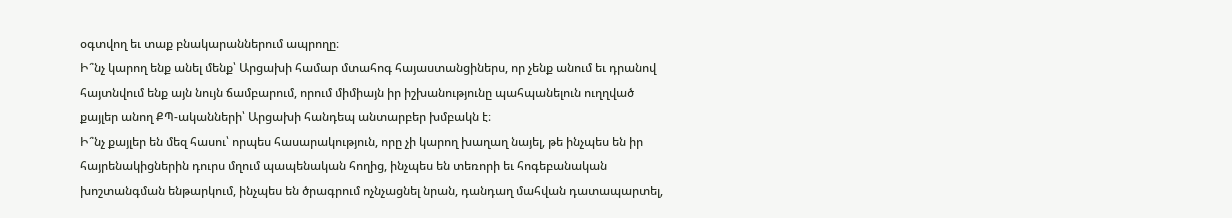օգտվող եւ տաք բնակարաններում ապրողը։
Ի՞նչ կարող ենք անել մենք՝ Արցախի համար մտահոգ հայաստանցիներս, որ չենք անում եւ դրանով հայտնվում ենք այն նույն ճամբարում, որում միմիայն իր իշխանությունը պահպանելուն ուղղված քայլեր անող ՔՊ-ականների՝ Արցախի հանդեպ անտարբեր խմբակն է։
Ի՞նչ քայլեր են մեզ հասու՝ որպես հասարակություն, որը չի կարող խաղաղ նայել, թե ինչպես են իր հայրենակիցներին դուրս մղում պապենական հողից, ինչպես են տեռորի եւ հոգեբանական խոշտանգման ենթարկում, ինչպես են ծրագրում ոչնչացնել նրան, դանդաղ մահվան դատապարտել,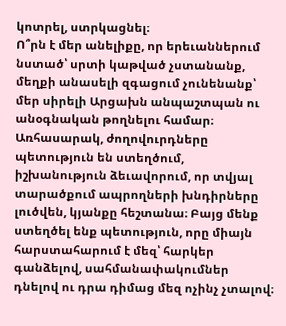կոտրել, ստրկացնել։
Ո՞րն է մեր անելիքը, որ երեւաններում նստած՝ սրտի կաթված չստանանք, մեղքի անասելի զգացում չունենանք՝ մեր սիրելի Արցախն անպաշտպան ու անօգնական թողնելու համար։ Առհասարակ, ժողովուրդները պետություն են ստեղծում, իշխանություն ձեւավորում, որ տվյալ տարածքում ապրողների խնդիրները լուծվեն, կյանքը հեշտանա։ Բայց մենք ստեղծել ենք պետություն, որը միայն հարստահարում է մեզ՝ հարկեր գանձելով, սահմանափակումներ դնելով ու դրա դիմաց մեզ ոչինչ չտալով։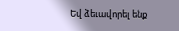Եվ ձեւավորել ենք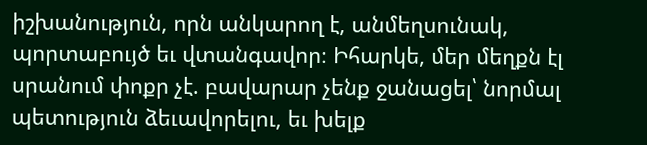իշխանություն, որն անկարող է, անմեղսունակ, պորտաբույծ եւ վտանգավոր։ Իհարկե, մեր մեղքն էլ սրանում փոքր չէ. բավարար չենք ջանացել՝ նորմալ պետություն ձեւավորելու, եւ խելք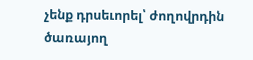չենք դրսեւորել՝ ժողովրդին ծառայող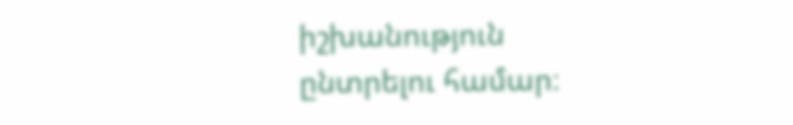իշխանություն ընտրելու համար։